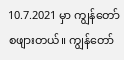10.7.2021 မှာ ကျွန်တော်စဖျားတယ်။ ကျွန်တော်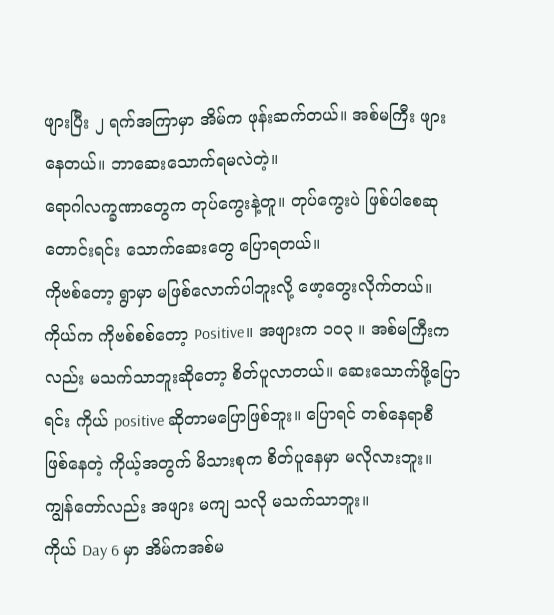ဖျားပြီး ၂ ရက်အကြာမှာ အိမ်က ဖုန်းဆက်တယ်။ အစ်မကြီး ဖျားနေတယ်။ ဘာဆေးသောက်ရမလဲတဲ့။
ရောဂါလက္ခဏာတွေက တုပ်ကွေးနဲ့တူ။ တုပ်ကွေးပဲ ဖြစ်ပါစေဆုတောင်းရင်း သောက်ဆေးတွေ ပြောရတယ်။
ကိုဗစ်တော့ ရွာမှာ မဖြစ်လောက်ပါဘူးလို့ ဖော့တွေးလိုက်တယ်။ကိုယ်က ကိုဗစ်စစ်တော့ Positive။ အဖျားက ၁၀၃ ။ အစ်မကြီးကလည်း မသက်သာဘူးဆိုတော့ စိတ်ပူလာတယ်။ ဆေးသောက်ဖို့ပြောရင်း ကိုယ် positive ဆိုတာမပြောဖြစ်ဘူး။ ပြောရင် တစ်နေရာစီ ဖြစ်နေတဲ့ ကိုယ့်အတွက် မိသားစုက စိတ်ပူနေမှာ မလိုလားဘူး။ ကျွန်တော်လည်း အဖျား မကျ သလို မသက်သာဘူး။
ကိုယ် Day 6 မှာ အိမ်ကအစ်မ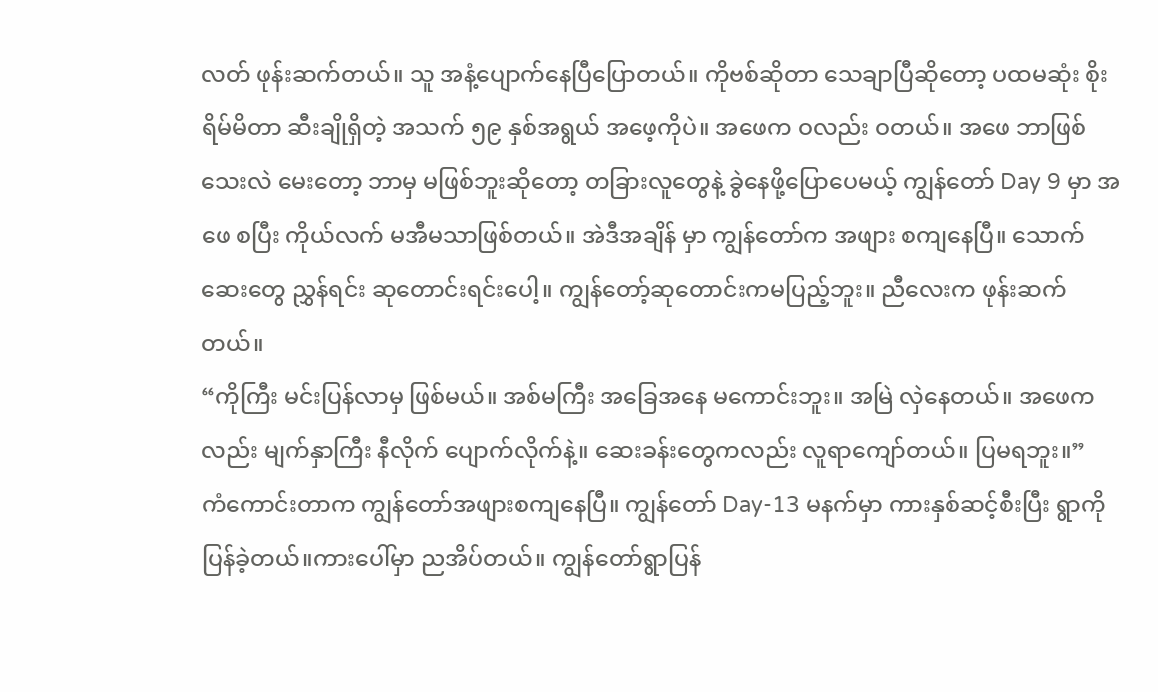လတ် ဖုန်းဆက်တယ်။ သူ အနံ့ပျောက်နေပြီပြောတယ်။ ကိုဗစ်ဆိုတာ သေချာပြီဆိုတော့ ပထမဆုံး စိုးရိမ်မိတာ ဆီးချိုရှိတဲ့ အသက် ၅၉ နှစ်အရွယ် အဖေ့ကိုပဲ။ အဖေက ဝလည်း ဝတယ်။ အဖေ ဘာဖြစ်သေးလဲ မေးတော့ ဘာမှ မဖြစ်ဘူးဆိုတော့ တခြားလူတွေနဲ့ ခွဲနေဖို့ပြောပေမယ့် ကျွန်တော် Day 9 မှာ အဖေ စပြီး ကိုယ်လက် မအီမသာဖြစ်တယ်။ အဲဒီအချိန် မှာ ကျွန်တော်က အဖျား စကျနေပြီ။ သောက်ဆေးတွေ ညွှန်ရင်း ဆုတောင်းရင်းပေါ့။ ကျွန်တော့်ဆုတောင်းကမပြည့်ဘူး။ ညီလေးက ဖုန်းဆက်တယ်။
“ကိုကြီး မင်းပြန်လာမှ ဖြစ်မယ်။ အစ်မကြီး အခြေအနေ မကောင်းဘူး။ အမြဲ လှဲနေတယ်။ အဖေကလည်း မျက်နှာကြီး နီလိုက် ပျောက်လိုက်နဲ့။ ဆေးခန်းတွေကလည်း လူရာကျော်တယ်။ ပြမရဘူး။”
ကံကောင်းတာက ကျွန်တော်အဖျားစကျနေပြီ။ ကျွန်တော် Day-13 မနက်မှာ ကားနှစ်ဆင့်စီးပြီး ရွာကို ပြန်ခဲ့တယ်။ကားပေါ်မှာ ညအိပ်တယ်။ ကျွန်တော်ရွာပြန်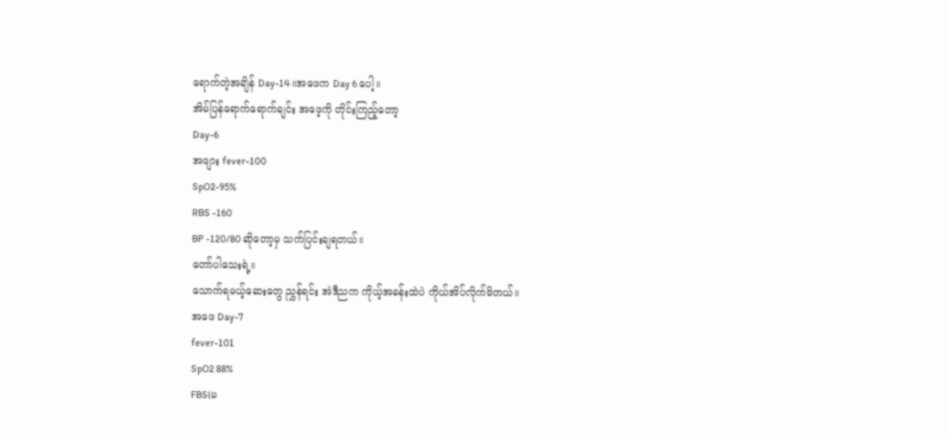ရောက်တဲ့အချိန် Day-14 ။အဖေက Day 6 ပေါ့။
အိမ်ပြန်ရောက်ရောက်ချင်း အဖေ့ကို တိုင်းကြည့်တော့
Day-6
အဖျား fever-100
SpO2-95%
RBS -160
BP -120/80 ဆိုတော့မှ သက်ပြင်းချရတယ်။
တော်ပါသေးရဲ့။
သောက်ရမယ့်ဆေးတွေ ညွှန်ရင်း အဲဒီညက ကိုယ့်အခန်းထဲပဲ ကိုယ်အိပ်လိုက်မိတယ်။
အဖေ Day-7
fever-101
SpO2 88%
FBS(မ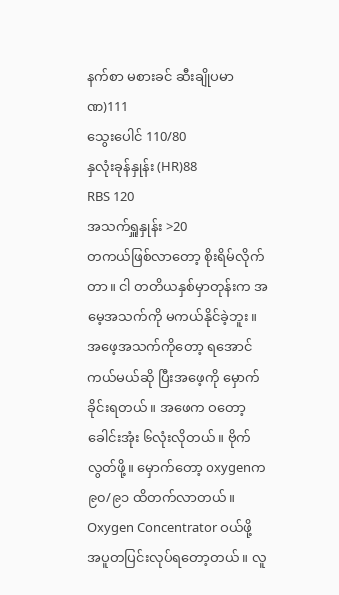နက်စာ မစားခင် ဆီးချိုပမာဏ)111
သွေးပေါင် 110/80
နှလုံးခုန်နှုန်း (HR)88
RBS 120
အသက်ရှူနှုန်း >20
တကယ်ဖြစ်လာတော့ စိုးရိမ်လိုက်တာ။ ငါ တတိယနှစ်မှာတုန်းက အမေ့အသက်ကို မကယ်နိုင်ခဲ့ဘူး။ အဖေ့အသက်ကိုတော့ ရအောင်ကယ်မယ်ဆို ပြီးအဖေ့ကို မှောက်ခိုင်းရတယ်။ အဖေက ဝတော့ခေါင်းအုံး ၆လုံးလိုတယ်။ ဗိုက် လွတ်ဖို့။ မှောက်တော့ oxygenက ၉၀/၉၁ ထိတက်လာတယ်။
Oxygen Concentrator ဝယ်ဖို့ အပူတပြင်းလုပ်ရတော့တယ်။ လူ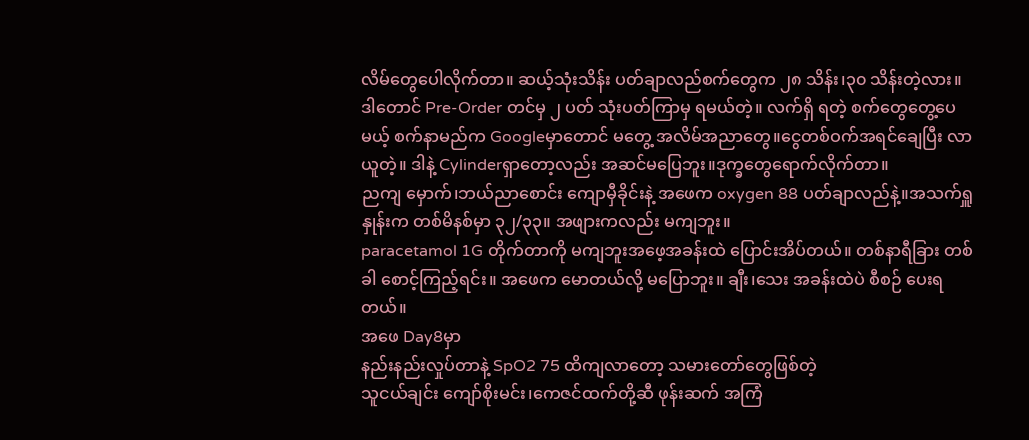လိမ်တွေပေါလိုက်တာ။ ဆယ့်သုံးသိန်း ပတ်ချာလည်စက်တွေက ၂၈ သိန်း၊၃၀ သိန်းတဲ့လား။
ဒါတောင် Pre-Order တင်မှ ၂ ပတ် သုံးပတ်ကြာမှ ရမယ်တဲ့။ လက်ရှိ ရတဲ့ စက်တွေတွေ့ပေမယ့် စက်နာမည်က Googleမှာတောင် မတွေ့ အလိမ်အညာတွေ။ငွေတစ်ဝက်အရင်ချေပြီး လာယူတဲ့။ ဒါနဲ့ Cylinderရှာတော့လည်း အဆင်မပြေဘူး။ဒုက္ခတွေရောက်လိုက်တာ။
ညကျ မှောက်၊ဘယ်ညာစောင်း ကျောမှီခိုင်းနဲ့ အဖေက oxygen 88 ပတ်ချာလည်နဲ့။အသက်ရှူနှုန်းက တစ်မိနစ်မှာ ၃၂/၃၃။ အဖျားကလည်း မကျဘူး။
paracetamol 1G တိုက်တာကို မကျဘူးအဖေ့အခန်းထဲ ပြောင်းအိပ်တယ်။ တစ်နာရီခြား တစ်ခါ စောင့်ကြည့်ရင်း။ အဖေက မောတယ်လို့ မပြောဘူး။ ချီး၊သေး အခန်းထဲပဲ စီစဉ် ပေးရတယ်။
အဖေ Day8မှာ
နည်းနည်းလှုပ်တာနဲ့ SpO2 75 ထိကျလာတော့ သမားတော်တွေဖြစ်တဲ့
သူငယ်ချင်း ကျော်စိုးမင်း၊ကေဇင်ထက်တို့ဆီ ဖုန်းဆက် အကြံ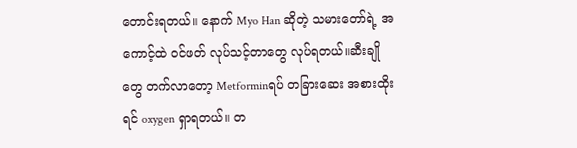တောင်းရတယ်။ နောက် Myo Han ဆိုတဲ့ သမားတော်ရဲ့ အကောင့်ထဲ ဝင်ဖတ် လုပ်သင့်တာတွေ လုပ်ရတယ်။ဆီးချိုတွေ တက်လာတော့ Metforminရပ် တခြားဆေး အစားထိုးရင် oxygen ရှာရတယ်။ တ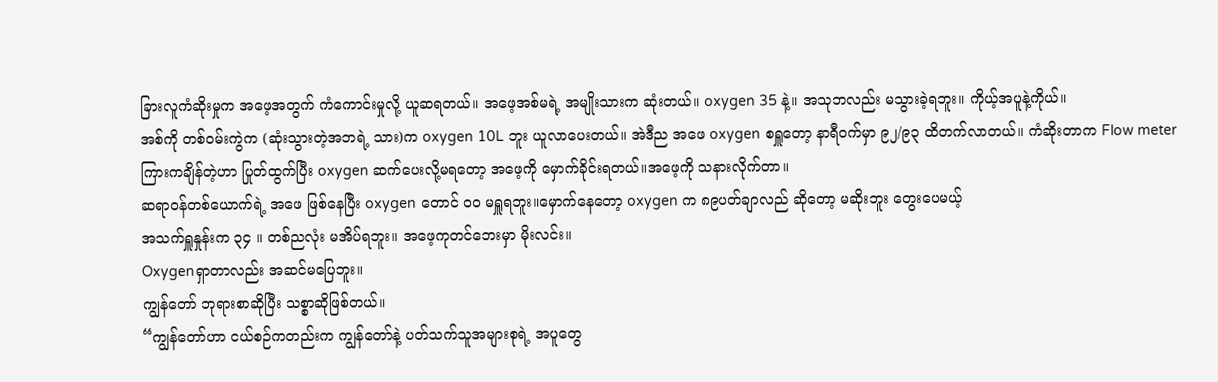ခြားလူကံဆိုးမှုက အဖေ့အတွက် ကံကောင်းမှုလို့ ယူဆရတယ်။ အဖေ့အစ်မရဲ့ အမျိုးသားက ဆုံးတယ်။ oxygen 35 နဲ့။ အသုဘလည်း မသွားခဲ့ရဘူး။ ကိုယ့်အပူနဲ့ကိုယ်။
အစ်ကို တစ်ဝမ်းကွဲက (ဆုံးသွားတဲ့အဘရဲ့ သား)က oxygen 10L ဘူး ယူလာပေးတယ်။ အဲဒီည အဖေ oxygen စရှူတော့ နာရီဝက်မှာ ၉၂/၉၃ ထိတက်လာတယ်။ ကံဆိုးတာက Flow meter ကြားကချိန်တဲ့ဟာ ပြုတ်ထွက်ပြီး oxygen ဆက်ပေးလို့မရတော့ အဖေ့ကို မှောက်ခိုင်းရတယ်။အဖေ့ကို သနားလိုက်တာ။
ဆရာဝန်တစ်ယောက်ရဲ့ အဖေ ဖြစ်နေပြီး oxygen တောင် ဝဝ မရှူရဘူး။မှောက်နေတော့ oxygen က ၈၉ပတ်ချာလည် ဆိုတော့ မဆိုးဘူး တွေးပေမယ့်
အသက်ရှူနှုန်းက ၃၄ ။ တစ်ညလုံး မအိပ်ရဘူး။ အဖေ့ကုတင်ဘေးမှာ မိုးလင်း။
Oxygenရှာတာလည်း အဆင်မပြေဘူး။
ကျွန်တော် ဘုရားစာဆိုပြီး သစ္စာဆိုဖြစ်တယ်။
“ကျွန်တော်ဟာ ငယ်စဉ်ကတည်းက ကျွန်တော်နဲ့ ပတ်သက်သူအများစုရဲ့ အပူတွေ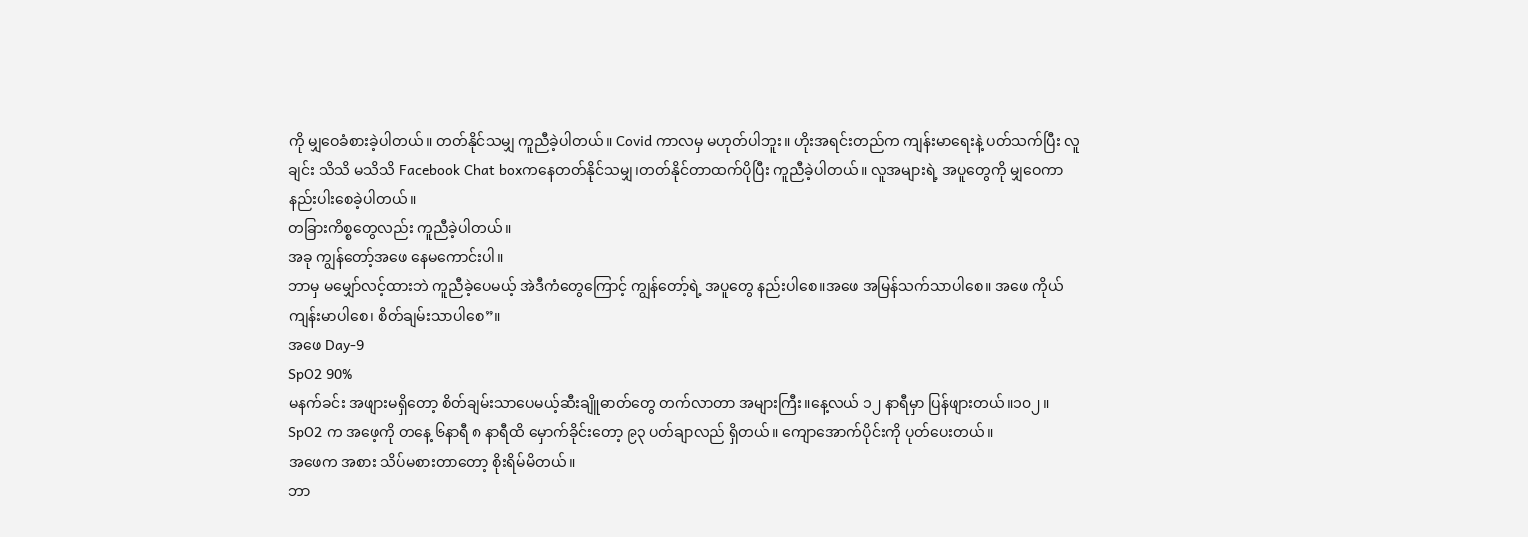ကို မျှဝေခံစားခဲ့ပါတယ်။ တတ်နိုင်သမျှ ကူညီခဲ့ပါတယ်။ Covid ကာလမှ မဟုတ်ပါဘူး။ ဟိုးအရင်းတည်က ကျန်းမာရေးနဲ့ ပတ်သက်ပြီး လူချင်း သိသိ မသိသိ Facebook Chat boxကနေတတ်နိုင်သမျှ၊တတ်နိုင်တာထက်ပိုပြီး ကူညီခဲ့ပါတယ်။ လူအများရဲ့ အပူတွေကို မျှဝေကာ နည်းပါးစေခဲ့ပါတယ်။
တခြားကိစ္စတွေလည်း ကူညီခဲ့ပါတယ်။
အခု ကျွန်တော့်အဖေ နေမကောင်းပါ။
ဘာမှ မမျှော်လင့်ထားဘဲ ကူညီခဲ့ပေမယ့် အဲဒီကံတွေကြောင့် ကျွန်တော့်ရဲ့ အပူတွေ နည်းပါစေ။အဖေ အမြန်သက်သာပါစေ။ အဖေ ကိုယ်ကျန်းမာပါစေ၊ စိတ်ချမ်းသာပါစေ”။
အဖေ Day-9
SpO2 90%
မနက်ခင်း အဖျားမရှိတော့ စိတ်ချမ်းသာပေမယ့်ဆီးချိူဓာတ်တွေ တက်လာတာ အများကြီး။နေ့လယ် ၁၂ နာရီမှာ ပြန်ဖျားတယ်။၁၀၂။
SpO2 က အဖေ့ကို တနေ့ ၆နာရီ ၈ နာရီထိ မှောက်ခိုင်းတော့ ၉၃ ပတ်ချာလည် ရှိတယ်။ ကျောအောက်ပိုင်းကို ပုတ်ပေးတယ်။
အဖေက အစား သိပ်မစားတာတော့ စိုးရိမ်မိတယ်။
ဘာ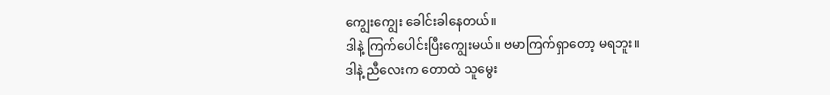ကျွေးကျွေး ခေါင်းခါနေတယ်။
ဒါနဲ့ ကြက်ပေါင်းပြီးကျွေးမယ်။ ဗမာကြက်ရှာတော့ မရဘူး။
ဒါနဲ့ ညီလေးက တောထဲ သူမွေး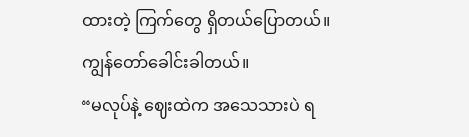ထားတဲ့ ကြက်တွေ ရှိတယ်ပြောတယ်။ကျွန်တော်ခေါင်းခါတယ်။
“မလုပ်နဲ့ ဈေးထဲက အသေသားပဲ ရ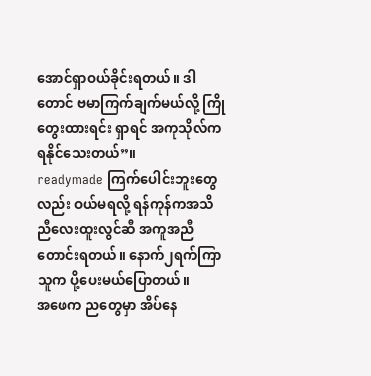အောင်ရှာဝယ်ခိုင်းရတယ်။ ဒါတောင် ဗမာကြက်ချက်မယ်လို့ ကြိုတွေးထားရင်း ရှာရင် အကုသိုလ်က ရနိုင်သေးတယ်”။
readymade ကြက်ပေါင်းဘူးတွေလည်း ဝယ်မရလို့ ရန်ကုန်ကအသိ ညီလေးထူးလွင်ဆီ အကူအညီတောင်းရတယ်။ နောက်၂ရက်ကြာ သူက ပို့ပေးမယ်ပြောတယ်။
အဖေက ညတွေမှာ အိပ်နေ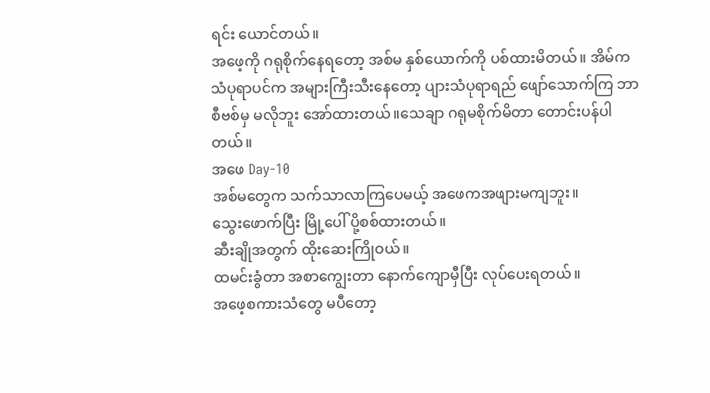ရင်း ယောင်တယ်။
အဖေ့ကို ဂရုစိုက်နေရတော့ အစ်မ နှစ်ယောက်ကို ပစ်ထားမိတယ်။ အိမ်က သံပုရာပင်က အများကြီးသီးနေတော့ ပျားသံပုရာရည် ဖျော်သောက်ကြ ဘာ စီဗစ်မှ မလိုဘူး အော်ထားတယ်။သေချာ ဂရုမစိုက်မိတာ တောင်းပန်ပါတယ်။
အဖေ Day-10
အစ်မတွေက သက်သာလာကြပေမယ့် အဖေကအဖျားမကျဘူး။
သွေးဖောက်ပြီး မြို့ပေါ် ပို့စစ်ထားတယ်။
ဆီးချိုအတွက် ထိုးဆေးကြိုဝယ်။
ထမင်းခွံတာ အစာကျွေးတာ နောက်ကျောမှီပြီး လုပ်ပေးရတယ်။
အဖေ့စကားသံတွေ မပီတော့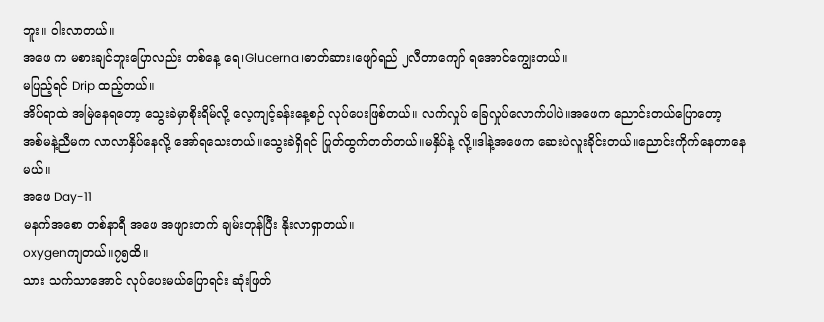ဘူး။ ဝါးလာတယ်။
အဖေ က မစားချင်ဘူးပြောလည်း တစ်နေ့ ရေ၊Glucerna၊ဓာတ်ဆား၊ဖျော်ရည် ၂လီတာကျော် ရအောင်ကျွေးတယ်။
မပြည့်ရင် Drip ထည့်တယ်။
အိပ်ရာထဲ အမြဲနေရတော့ သွေးခဲမှာစိုးရိမ်လို့ လေ့ကျင့်ခန်းနေ့စဉ် လုပ်ပေးဖြစ်တယ်။ လက်လှုပ် ခြေလှုပ်လောက်ပါပဲ။အဖေက ညောင်းတယ်ပြောတော့
အစ်မနဲ့ညီမက လာလာနှိပ်နေလို့ အော်ရသေးတယ်။သွေးခဲရှိရင် ပြုတ်ထွက်တတ်တယ်။မနှိပ်နဲ့ လို့။ဒါနဲ့အဖေက ဆေးပဲလူးခိုင်းတယ်။ညောင်းကိုက်နေတာနေမယ်။
အဖေ Day-11
မနက်အစော တစ်နာရီ အဖေ အဖျားတက် ချမ်းတုန်ပြီး နိုးလာရှာတယ်။
oxygenကျတယ်။၇၅ထိ။
သား သက်သာအောင် လုပ်ပေးမယ်ပြောရင်း ဆုံးဖြတ်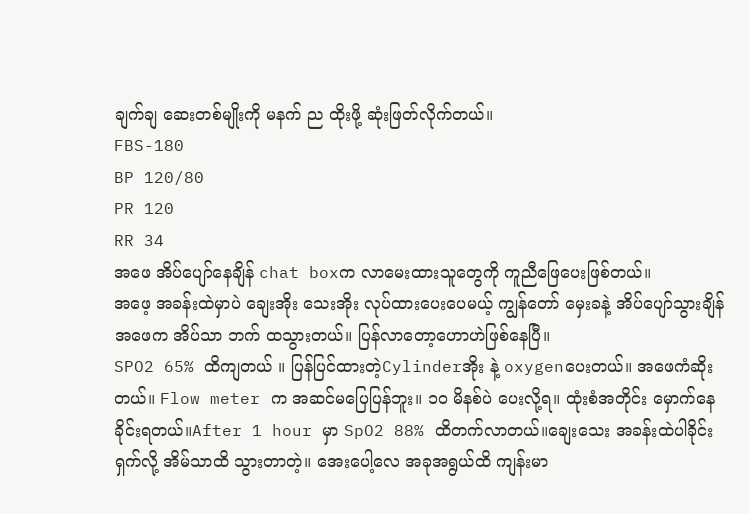ချက်ချ ဆေးတစ်မျိုးကို မနက် ည ထိုးဖို့ ဆုံးဖြတ်လိုက်တယ်။
FBS-180
BP 120/80
PR 120
RR 34
အဖေ အိပ်ပျော်နေချိန် chat boxက လာမေးထားသူတွေကို ကူညီဖြေပေးဖြစ်တယ်။
အဖေ့ အခန်းထဲမှာပဲ ချေးအိုး သေးအိုး လုပ်ထားပေးပေမယ့် ကျွန်တော် မှေးခနဲ့ အိပ်ပျော်သွားချိန် အဖေက အိပ်သာ ဘက် ထသွားတယ်။ ပြန်လာတော့ဟောဟဲဖြစ်နေပြီ။
SPO2 65% ထိကျတယ် ။ ပြန်ပြင်ထားတဲ့Cylinderအိုး နဲ့ oxygenပေးတယ်။ အဖေကံဆိုးတယ်။ Flow meter က အဆင်မပြေပြန်ဘူး။ ၁၀ မိနစ်ပဲ ပေးလို့ရ။ ထုံးစံအတိုင်း မှောက်နေခိုင်းရတယ်။After 1 hour မှာ SpO2 88% ထိတက်လာတယ်။ချေးသေး အခန်းထဲပါခိုင်း ရှက်လို့ အိမ်သာထိ သွားတာတဲ့။ အေးပေါ့လေ အခုအရွယ်ထိ ကျန်းမာ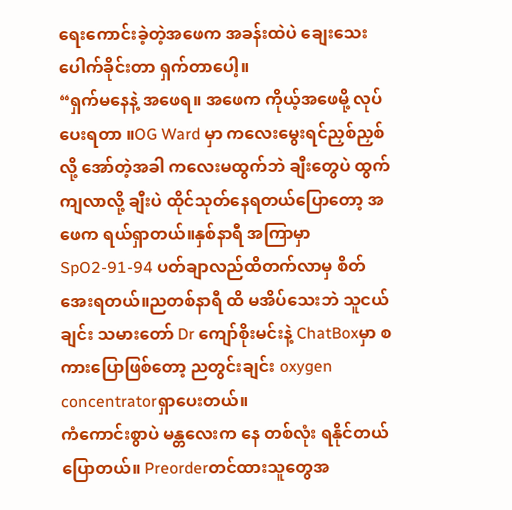ရေးကောင်းခဲ့တဲ့အဖေက အခန်းထဲပဲ ချေးသေး ပေါက်ခိုင်းတာ ရှက်တာပေါ့။
“ရှက်မနေနဲ့ အဖေရ။ အဖေက ကိုယ့်အဖေမို့ လုပ်ပေးရတာ ။OG Ward မှာ ကလေးမွေးရင်ညှစ်ညှစ်လို့ အော်တဲ့အခါ ကလေးမထွက်ဘဲ ချီးတွေပဲ ထွက်ကျလာလို့ ချီးပဲ ထိုင်သုတ်နေရတယ်ပြောတော့ အဖေက ရယ်ရှာတယ်။နှစ်နာရီ အကြာမှာ SpO2-91-94 ပတ်ချာလည်ထိတက်လာမှ စိတ်အေးရတယ်။ညတစ်နာရီ ထိ မအိပ်သေးဘဲ သူငယ်ချင်း သမားတော် Dr ကျော်စိုးမင်းနဲ့ ChatBoxမှာ စကားပြောဖြစ်တော့ ညတွင်းချင်း oxygen concentratorရှာပေးတယ်။
ကံကောင်းစွာပဲ မန္တလေးက နေ တစ်လုံး ရနိုင်တယ်ပြောတယ်။ Preorderတင်ထားသူတွေအ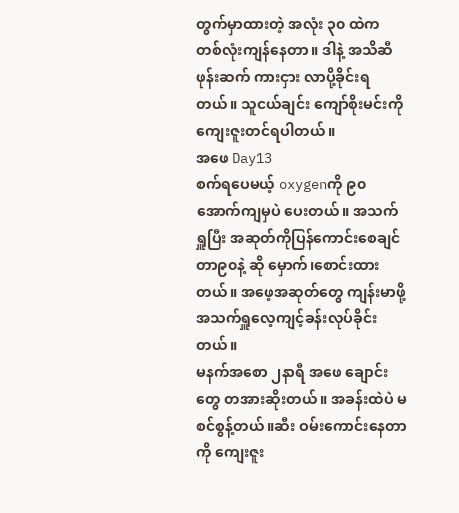တွက်မှာထားတဲ့ အလုံး ၃၀ ထဲက တစ်လုံးကျန်နေတာ။ ဒါနဲ့ အသိဆီဖုန်းဆက် ကားငှား လာပို့ခိုင်းရတယ်။ သူငယ်ချင်း ကျော်စိုးမင်းကို ကျေးဇူးတင်ရပါတယ်။
အဖေ Day13
စက်ရပေမယ့် oxygenကို ၉၀ အောက်ကျမှပဲ ပေးတယ်။ အသက်ရှူပြီး အဆုတ်ကိုပြန်ကောင်းစေချင်တာ၉၀နဲ့ ဆို မှောက်၊စောင်းထားတယ်။ အဖေ့အဆုတ်တွေ ကျန်းမာဖို့ အသက်ရှူလေ့ကျင့်ခန်းလုပ်ခိုင်းတယ်။
မနက်အစော ၂နာရီ အဖေ ချောင်းတွေ တအားဆိုးတယ်။ အခန်းထဲပဲ မစင်စွန့်တယ်။ဆီး ဝမ်းကောင်းနေတာကို ကျေးဇူး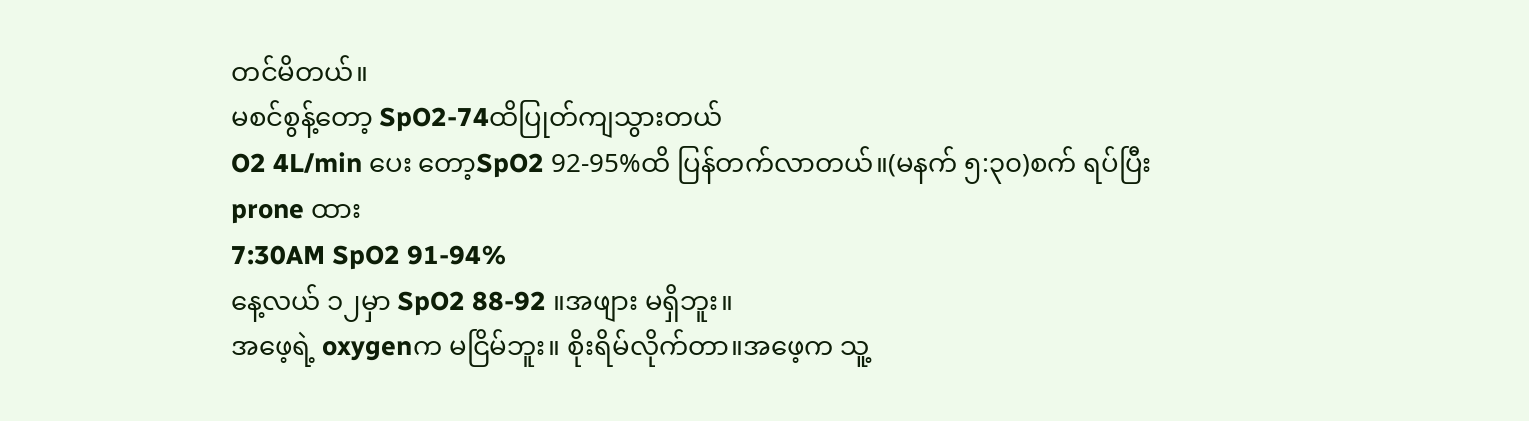တင်မိတယ်။
မစင်စွန့်တော့ SpO2-74ထိပြုတ်ကျသွားတယ်
O2 4L/min ပေး တော့SpO2 92-95%ထိ ပြန်တက်လာတယ်။(မနက် ၅:၃၀)စက် ရပ်ပြီး prone ထား
7:30AM SpO2 91-94%
နေ့လယ် ၁၂မှာ SpO2 88-92 ။အဖျား မရှိဘူး။
အဖေ့ရဲ့ oxygenက မငြိမ်ဘူး။ စိုးရိမ်လိုက်တာ။အဖေ့က သူ့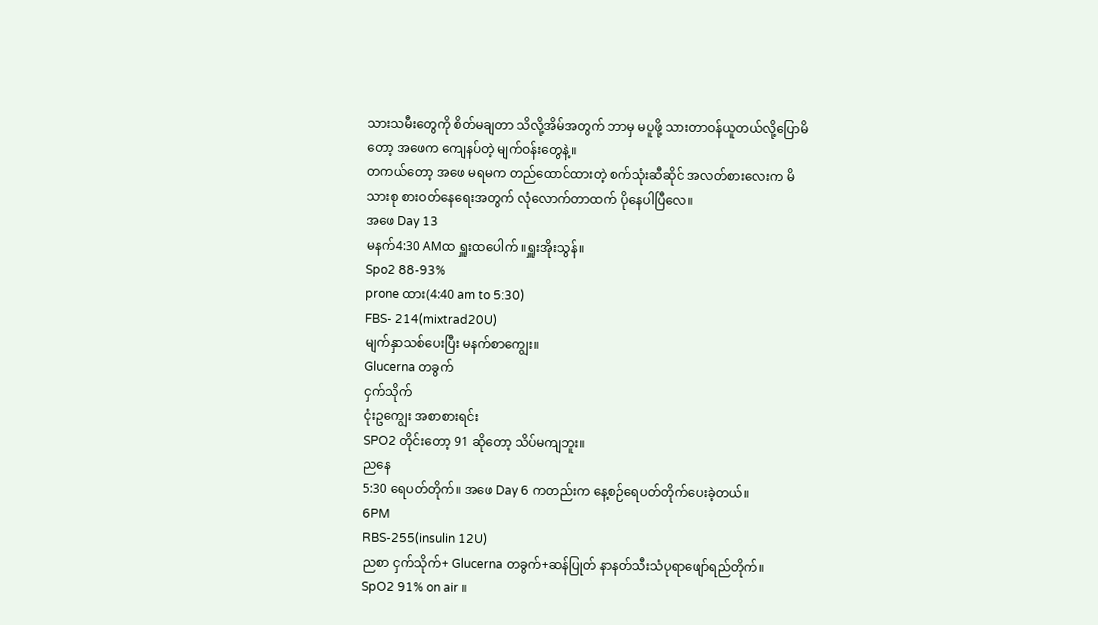သားသမီးတွေကို စိတ်မချတာ သိလို့အိမ်အတွက် ဘာမှ မပူဖို့ သားတာဝန်ယူတယ်လို့ပြောမိတော့ အဖေက ကျေနပ်တဲ့ မျက်ဝန်းတွေနဲ့။
တကယ်တော့ အဖေ မရမက တည်ထောင်ထားတဲ့ စက်သုံးဆီဆိုင် အလတ်စားလေးက မိသားစု စားဝတ်နေရေးအတွက် လုံလောက်တာထက် ပိုနေပါပြီလေ။
အဖေ Day 13
မနက်4:30 AMထ ရှူးထပေါက် ။ရှူးအိုးသွန်။
Spo2 88-93%
prone ထား(4:40 am to 5:30)
FBS- 214(mixtrad20U)
မျက်နှာသစ်ပေးပြီး မနက်စာကျွေး။
Glucerna တခွက်
ငှက်သိုက်
ငုံးဥကျွေး အစာစားရင်း
SPO2 တိုင်းတော့ 91 ဆိုတော့ သိပ်မကျဘူး။
ညနေ
5:30 ရေပတ်တိုက်။ အဖေ Day 6 ကတည်းက နေ့စဉ်ရေပတ်တိုက်ပေးခဲ့တယ်။
6PM
RBS-255(insulin 12U)
ညစာ ငှက်သိုက်+ Glucerna တခွက်+ဆန်ပြုတ် နာနတ်သီးသံပုရာဖျော်ရည်တိုက်။
SpO2 91% on air ။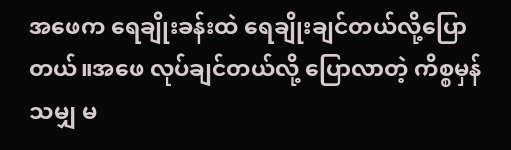အဖေက ရေချိုးခန်းထဲ ရေချိုးချင်တယ်လို့ပြောတယ်။အဖေ လုပ်ချင်တယ်လို့ ပြောလာတဲ့ ကိစ္စမှန်သမျှ မ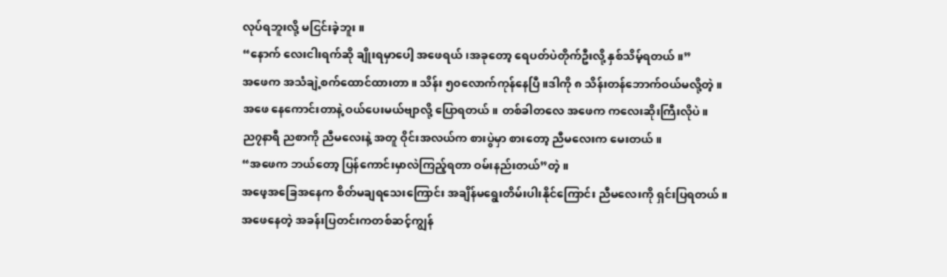လုပ်ရဘူးလို့ မငြင်းခဲ့ဘူး။
“နောက် လေးငါးရက်ဆို ချိုးရမှာပေါ့ အဖေရယ်၊အခုတော့ ရေပတ်ပဲတိုက်ဦးလို့ နှစ်သိမ့်ရတယ်။”
အဖေက အသံချဲ့စက်ထောင်ထားတာ။ သိန်း ၅၀လောက်ကုန်နေပြီ။ဒါကို ၈ သိန်းတန်ဘောက်ဝယ်မလို့တဲ့။
အဖေ နေကောင်းတာနဲ့ ဝယ်ပေးမယ်ဗျာလို့ ပြောရတယ်။ တစ်ခါတလေ အဖေက ကလေးဆိုးကြီးလိုပဲ။
ည၇နာရီ ညစာကို ညီမလေးနဲ့ အတူ ဝိုင်းအလယ်က စားပွဲမှာ စားတော့ ညီမလေးက မေးတယ်။
“အဖေက ဘယ်တော့ ပြန်ကောင်းမှာလဲကြည့်ရတာ ဝမ်းနည်းတယ်”တဲ့။
အဖေ့အခြေအနေက စိတ်မချရသေးကြောင်း အချိန်မရွေးတိမ်းပါးနိုင်ကြောင်း ညီမလေးကို ရှင်းပြရတယ်။
အဖေနေတဲ့ အခန်းပြတင်းကတစ်ဆင့်ကျွန်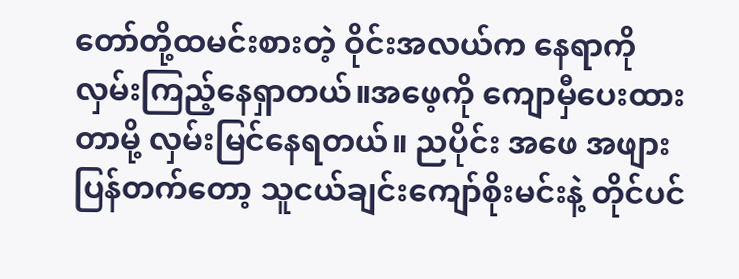တော်တို့ထမင်းစားတဲ့ ဝိုင်းအလယ်က နေရာကို လှမ်းကြည့်နေရှာတယ်။အဖေ့ကို ကျောမှီပေးထားတာမို့ လှမ်းမြင်နေရတယ်။ ညပိုင်း အဖေ အဖျားပြန်တက်တော့ သူငယ်ချင်းကျော်စိုးမင်းနဲ့ တိုင်ပင်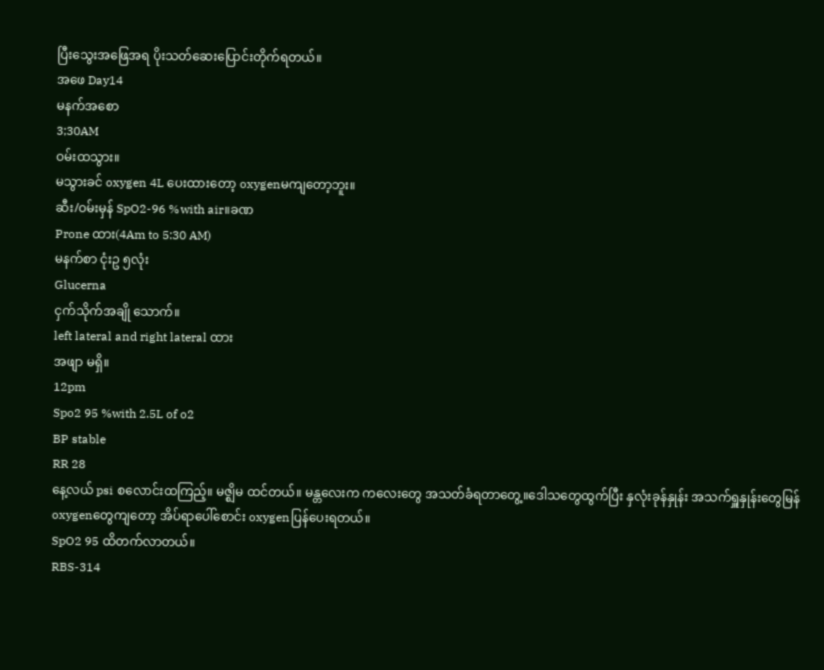ပြီးသွေးအဖြေအရ ပိုးသတ်ဆေးပြောင်းတိုက်ရတယ်။
အဖေ Day14
မနက်အစော
3;30AM
ဝမ်းထသွား။
မသွားခင် oxygen 4L ပေးထားတော့ oxygenမကျတော့ဘူး။
ဆီး/ဝမ်းမှန် SpO2-96 %with air။ခဏ
Prone ထား(4Am to 5:30 AM)
မနက်စာ ငုံးဥ ၅လုံး
Glucerna
ငှက်သိုက်အချို သောက်။
left lateral and right lateral ထား
အဖျာ မရှိ။
12pm
Spo2 95 %with 2.5L of o2
BP stable
RR 28
နေ့လယ် psi စလောင်းထကြည့်။ မဇ္ဈိမ ထင်တယ်။ မန္တလေးက ကလေးတွေ အသတ်ခံရတာတွေ့။ဒေါသတွေထွက်ပြီး နှလုံးခုန်နှုန်း အသက်ရှူနှုန်းတွေမြန် oxygenတွေကျတော့ အိပ်ရာပေါ်စောင်း oxygenပြန်ပေးရတယ်။
SpO2 95 ထိတက်လာတယ်။
RBS-314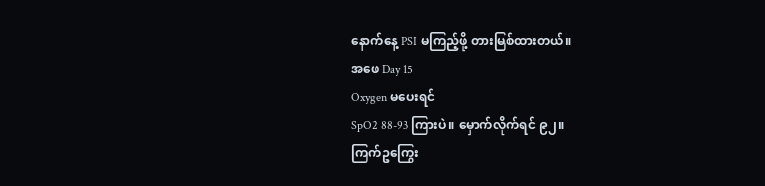နောက်နေ့ PSI မကြည့်ဖို့ တားမြစ်ထားတယ်။
အဖေ Day 15
Oxygen မပေးရင်
SpO2 88-93 ကြားပဲ။ မှောက်လိုက်ရင် ၉၂။
ကြက်ဥကြွေး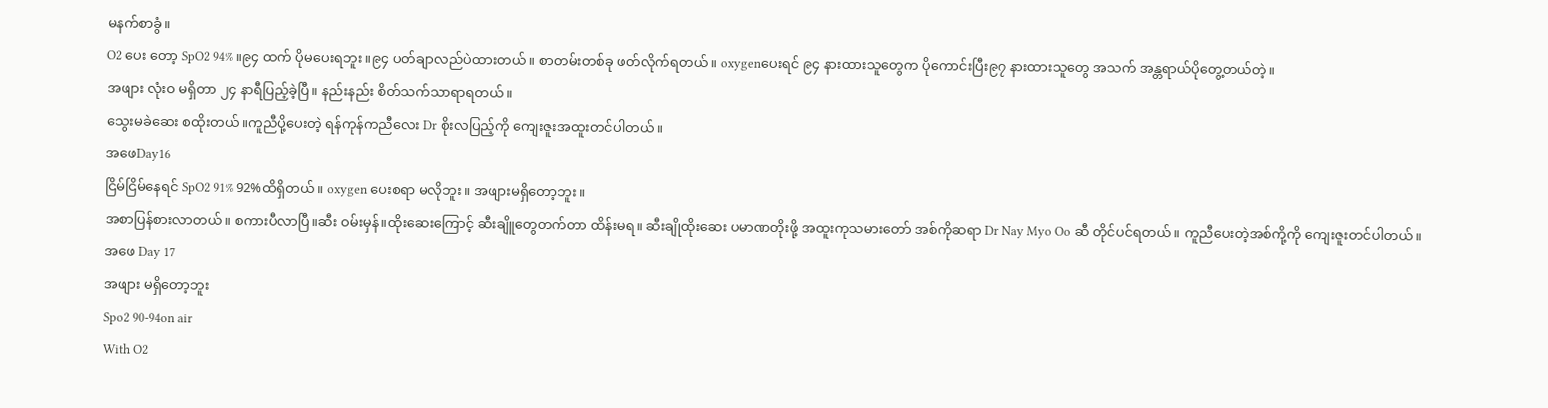မနက်စာခွံ။
O2 ပေး တော့ SpO2 94% ။၉၄ ထက် ပိုမပေးရဘူး။၉၄ ပတ်ချာလည်ပဲထားတယ်။ စာတမ်းတစ်ခု ဖတ်လိုက်ရတယ်။ oxygenပေးရင် ၉၄ နားထားသူတွေက ပိုကောင်းပြီး၉၇ နားထားသူတွေ အသက် အန္တရာယ်ပိုတွေ့တယ်တဲ့။
အဖျား လုံးဝ မရှိတာ ၂၄ နာရီပြည့်ခဲ့ပြီ။ နည်းနည်း စိတ်သက်သာရာရတယ်။
သွေးမခဲဆေး စထိုးတယ်။ကူညီပို့ပေးတဲ့ ရန်ကုန်ကညီလေး Dr စိုးလပြည့်ကို ကျေးဇူးအထူးတင်ပါတယ်။
အဖေDay16
ငြိမ်ငြိမ်နေရင် SpO2 91% 92%ထိရှိတယ်။ oxygen ပေးစရာ မလိုဘူး။ အဖျားမရှိတော့ဘူး။
အစာပြန်စားလာတယ်။ စကားပီလာပြီ။ဆီး ဝမ်းမှန်။ထိုးဆေးကြောင့် ဆီးချိူတွေတက်တာ ထိန်းမရ။ ဆီးချိုထိုးဆေး ပမာဏတိုးဖို့ အထူးကုသမားတော် အစ်ကိုဆရာ Dr Nay Myo Oo ဆီ တိုင်ပင်ရတယ်။ ကူညီပေးတဲ့အစ်ကို့ကို ကျေးဇူးတင်ပါတယ်။
အဖေ Day 17
အဖျား မရှိတော့ဘူး
Spo2 90-94on air
With O2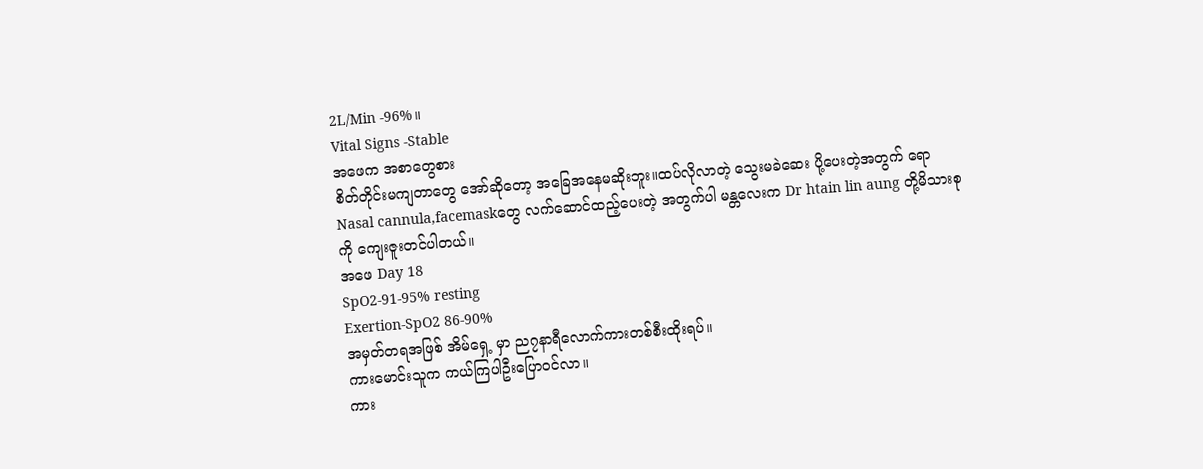2L/Min -96%။
Vital Signs -Stable
အဖေက အစာတွေစား
စိတ်တိုင်းမကျတာတွေ အော်ဆိုတော့ အခြေအနေမဆိုးဘူး။ထပ်လိုလာတဲ့ သွေးမခဲဆေး ပို့ပေးတဲ့အတွက် ရော Nasal cannula,facemaskတွေ လက်ဆောင်ထည့်ပေးတဲ့ အတွက်ပါ မန္တလေးက Dr htain lin aung တို့မိသားစုကို ကျေးဇူးတင်ပါတယ်။
အဖေ Day 18
SpO2-91-95% resting
Exertion-SpO2 86-90%
အမှတ်တရအဖြစ် အိမ်ရှေ့ မှာ ည၇နာရီလောက်ကားတစ်စီးထိုးရပ်။
ကားမောင်းသူက ကယ်ကြပါဦးပြောဝင်လာ။
ကား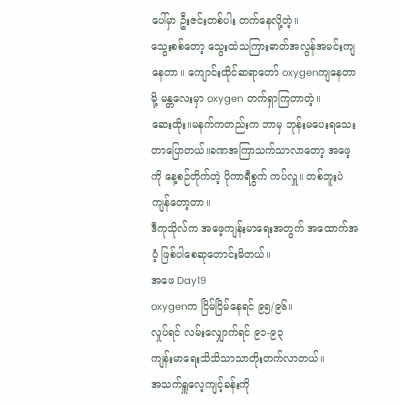ပေါ်မှာ ဦးဇင်းတစ်ပါး တက်နေလို့တဲ့။
သွေးစစ်တော့ သွေးထဲသကြားဓာတ်အလွန်အမင်းကျနေတာ။ ကျောင်းထိုင်ဆရာတော် oxygenကျနေတာမို့ မန္တလေးမှာ oxygen တက်ရှာကြတာတဲ့။
ဆေးထိုး။မနက်ကတည်းက ဘာမှ ဘုန်းမပေးရသေးတာပြောတယ်။ခဏအကြာသက်သာလာတော့ အဖေ့ကို နေ့စဉ်တိုက်တဲ့ ပိုကာရီစွက် ကပ်လှူ။ တစ်ဘူးပဲကျန်တော့တာ။
ဒီကုသိုလ်က အဖေ့ကျန်းမာရေးအတွက် အထောက်အပံ့ ဖြစ်ပါစေဆုတောင်းမိတယ်။
အဖေ Day19
oxygenက ငြိမ်ငြိမ်နေရင် ၉၅/၉၆။
လှုပ်ရင် လမ်းလျှောက်ရင် ၉၁-၉၃
ကျန်းမာရေးသိသိသာသာတိုးတက်လာတယ်။
အသက်ရှူလေ့ကျင့်ခန်းကို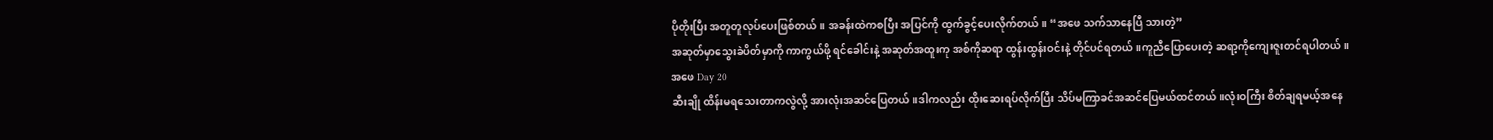ပိုတိုးပြီး အတူတူလုပ်ပေးဖြစ်တယ်။ အခန်းထဲကစပြီး အပြင်ကို ထွက်ခွင့်ပေးလိုက်တယ်။ “အဖေ သက်သာနေပြီ သားတဲ့”
အဆုတ်မှာသွေးခဲပိတ်မှာကို ကာကွယ်ဖို့ ရင်ခေါင်းနဲ့ အဆုတ်အထူးကု အစ်ကိုဆရာ ထွန်းထွန်းဝင်းနဲ့ တိုင်ပင်ရတယ်။ကူညီပြောပေးတဲ့ ဆရာ့ကိုကျေးဇူးတင်ရပါတယ်။
အဖေ Day 20
ဆီးချို ထိန်းမရသေးတာကလွဲလို့ အားလုံးအဆင်ပြေတယ်။ဒါကလည်း ထိုးဆေးရပ်လိုက်ပြီး သိပ်မကြာခင်အဆင်ပြေမယ်ထင်တယ်။လုံးဝကြီး စိတ်ချရမယ့်အနေ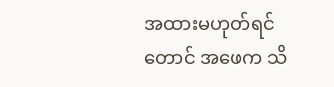အထားမဟုတ်ရင်တောင် အဖေက သိ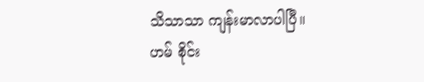သိသာသာ ကျန်းမာလာပါပြီ။
ဟမ် စိုင်း